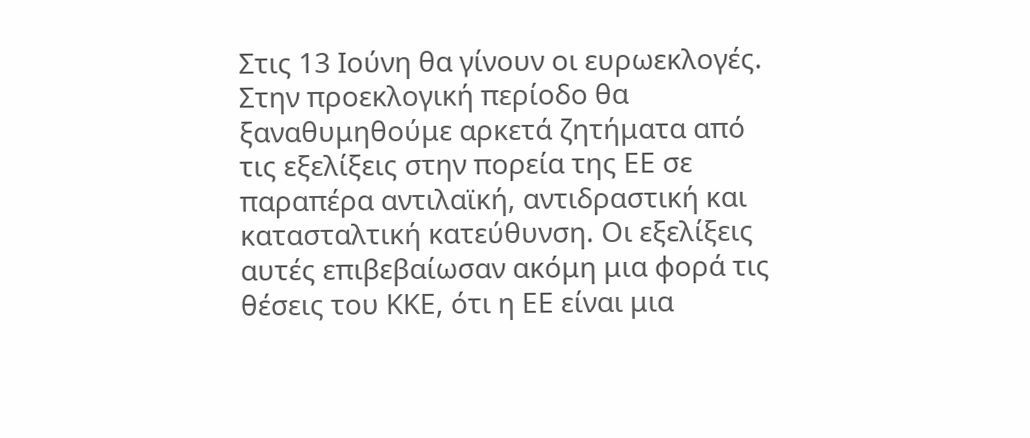Στις 13 Ιούνη θα γίνουν οι ευρωεκλογές. Στην προεκλογική περίοδο θα ξαναθυμηθούμε αρκετά ζητήματα από τις εξελίξεις στην πορεία της ΕΕ σε παραπέρα αντιλαϊκή, αντιδραστική και κατασταλτική κατεύθυνση. Οι εξελίξεις αυτές επιβεβαίωσαν ακόμη μια φορά τις θέσεις του ΚΚΕ, ότι η ΕΕ είναι μια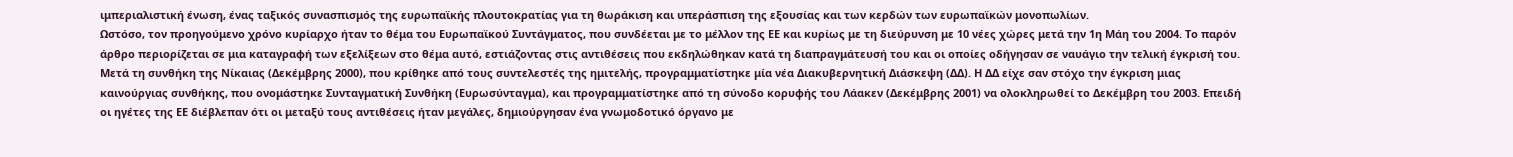ιμπεριαλιστική ένωση, ένας ταξικός συνασπισμός της ευρωπαϊκής πλουτοκρατίας για τη θωράκιση και υπεράσπιση της εξουσίας και των κερδών των ευρωπαϊκών μονοπωλίων.
Ωστόσο, τον προηγούμενο χρόνο κυρίαρχο ήταν το θέμα του Ευρωπαϊκού Συντάγματος, που συνδέεται με το μέλλον της ΕΕ και κυρίως με τη διεύρυνση με 10 νέες χώρες μετά την 1η Μάη του 2004. Το παρόν άρθρο περιορίζεται σε μια καταγραφή των εξελίξεων στο θέμα αυτό, εστιάζοντας στις αντιθέσεις που εκδηλώθηκαν κατά τη διαπραγμάτευσή του και οι οποίες οδήγησαν σε ναυάγιο την τελική έγκρισή του.
Μετά τη συνθήκη της Νίκαιας (Δεκέμβρης 2000), που κρίθηκε από τους συντελεστές της ημιτελής, προγραμματίστηκε μία νέα Διακυβερνητική Διάσκεψη (ΔΔ). Η ΔΔ είχε σαν στόχο την έγκριση μιας καινούργιας συνθήκης, που ονομάστηκε Συνταγματική Συνθήκη (Ευρωσύνταγμα), και προγραμματίστηκε από τη σύνοδο κορυφής του Λάακεν (Δεκέμβρης 2001) να ολοκληρωθεί το Δεκέμβρη του 2003. Επειδή οι ηγέτες της ΕΕ διέβλεπαν ότι οι μεταξύ τους αντιθέσεις ήταν μεγάλες, δημιούργησαν ένα γνωμοδοτικό όργανο με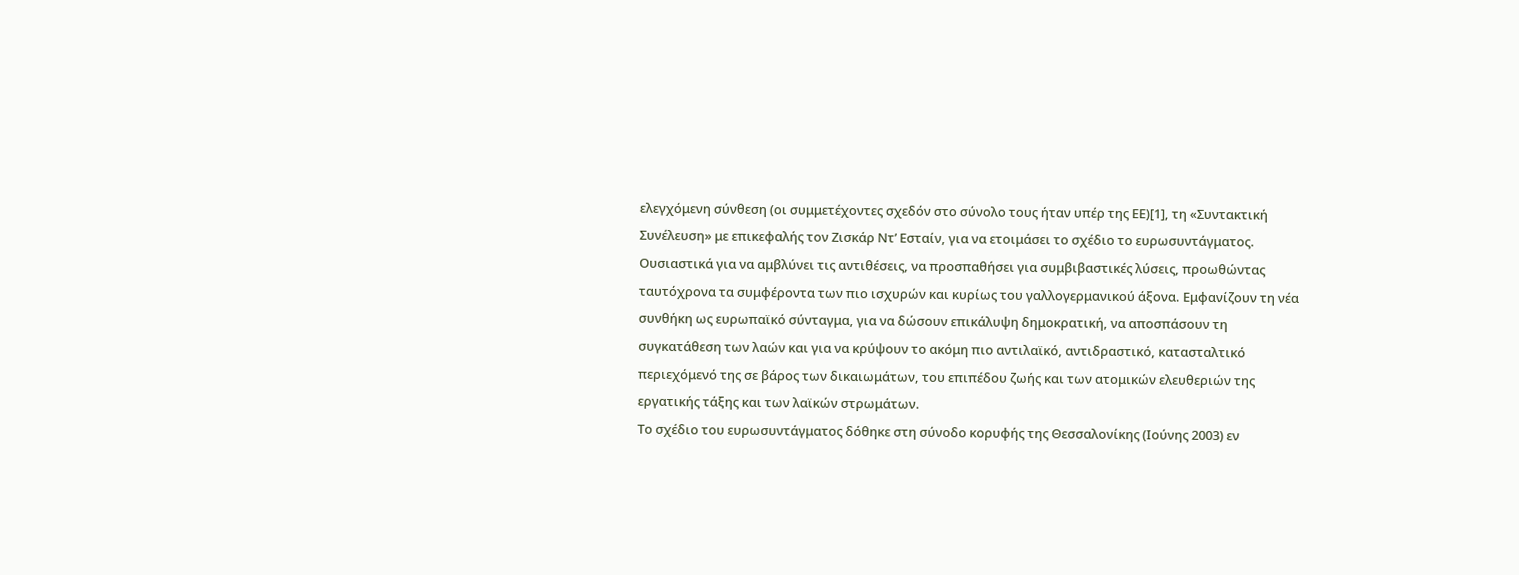ελεγχόμενη σύνθεση (οι συμμετέχοντες σχεδόν στο σύνολο τους ήταν υπέρ της ΕΕ)[1], τη «Συντακτική Συνέλευση» με επικεφαλής τον Ζισκάρ Ντ’ Εσταίν, για να ετοιμάσει το σχέδιο το ευρωσυντάγματος. Ουσιαστικά για να αμβλύνει τις αντιθέσεις, να προσπαθήσει για συμβιβαστικές λύσεις, προωθώντας ταυτόχρονα τα συμφέροντα των πιο ισχυρών και κυρίως του γαλλογερμανικού άξονα. Εμφανίζουν τη νέα συνθήκη ως ευρωπαϊκό σύνταγμα, για να δώσουν επικάλυψη δημοκρατική, να αποσπάσουν τη συγκατάθεση των λαών και για να κρύψουν το ακόμη πιο αντιλαϊκό, αντιδραστικό, κατασταλτικό περιεχόμενό της σε βάρος των δικαιωμάτων, του επιπέδου ζωής και των ατομικών ελευθεριών της εργατικής τάξης και των λαϊκών στρωμάτων.
Το σχέδιο του ευρωσυντάγματος δόθηκε στη σύνοδο κορυφής της Θεσσαλονίκης (Ιούνης 2003) εν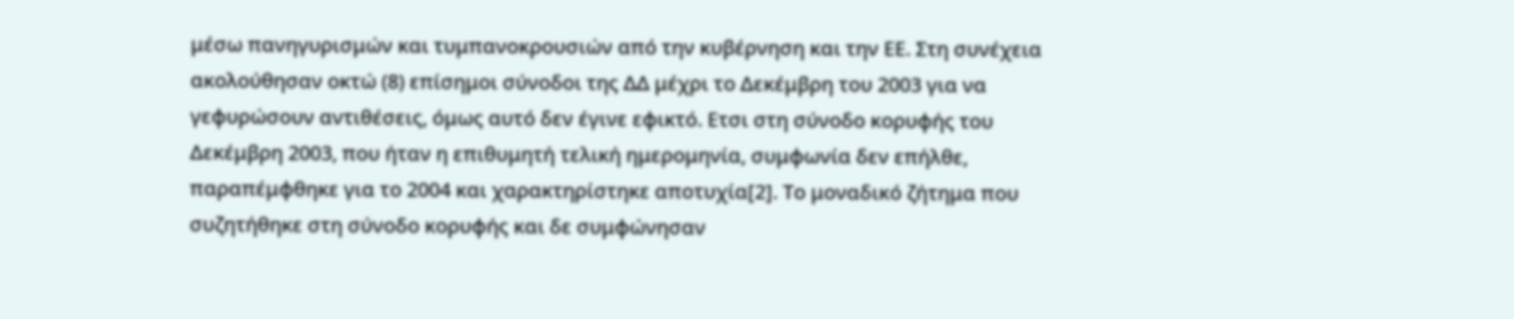μέσω πανηγυρισμών και τυμπανοκρουσιών από την κυβέρνηση και την ΕΕ. Στη συνέχεια ακολούθησαν οκτώ (8) επίσημοι σύνοδοι της ΔΔ μέχρι το Δεκέμβρη του 2003 για να γεφυρώσουν αντιθέσεις, όμως αυτό δεν έγινε εφικτό. Ετσι στη σύνοδο κορυφής του Δεκέμβρη 2003, που ήταν η επιθυμητή τελική ημερομηνία, συμφωνία δεν επήλθε, παραπέμφθηκε για το 2004 και χαρακτηρίστηκε αποτυχία[2]. Το μοναδικό ζήτημα που συζητήθηκε στη σύνοδο κορυφής και δε συμφώνησαν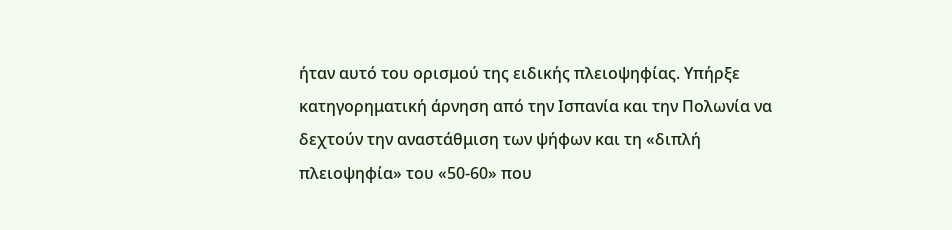ήταν αυτό του ορισμού της ειδικής πλειοψηφίας. Υπήρξε κατηγορηματική άρνηση από την Ισπανία και την Πολωνία να δεχτούν την αναστάθμιση των ψήφων και τη «διπλή πλειοψηφία» του «50-60» που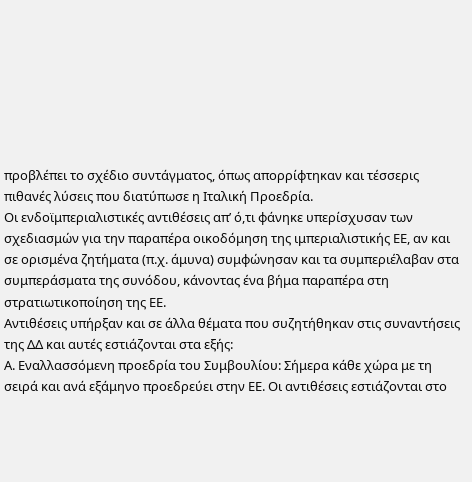προβλέπει το σχέδιο συντάγματος, όπως απορρίφτηκαν και τέσσερις πιθανές λύσεις που διατύπωσε η Ιταλική Προεδρία.
Οι ενδοϊμπεριαλιστικές αντιθέσεις απ’ ό,τι φάνηκε υπερίσχυσαν των σχεδιασμών για την παραπέρα οικοδόμηση της ιμπεριαλιστικής ΕΕ, αν και σε ορισμένα ζητήματα (π.χ. άμυνα) συμφώνησαν και τα συμπεριέλαβαν στα συμπεράσματα της συνόδου, κάνοντας ένα βήμα παραπέρα στη στρατιωτικοποίηση της ΕΕ.
Αντιθέσεις υπήρξαν και σε άλλα θέματα που συζητήθηκαν στις συναντήσεις της ΔΔ και αυτές εστιάζονται στα εξής:
Α. Εναλλασσόμενη προεδρία του Συμβουλίου: Σήμερα κάθε χώρα με τη σειρά και ανά εξάμηνο προεδρεύει στην ΕΕ. Οι αντιθέσεις εστιάζονται στο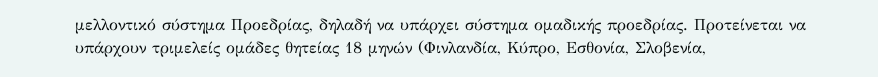μελλοντικό σύστημα Προεδρίας, δηλαδή να υπάρχει σύστημα ομαδικής προεδρίας. Προτείνεται να υπάρχουν τριμελείς ομάδες θητείας 18 μηνών (Φινλανδία, Κύπρο, Εσθονία, Σλοβενία,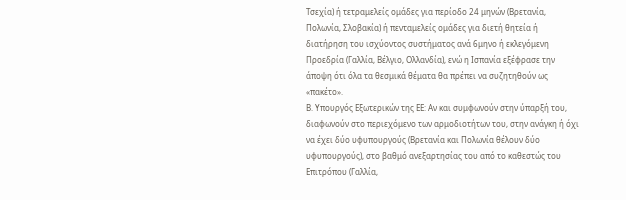Τσεχία) ή τετραμελείς ομάδες για περίοδο 24 μηνών (Βρετανία, Πολωνία, Σλοβακία) ή πενταμελείς ομάδες για διετή θητεία ή διατήρηση του ισχύοντος συστήματος ανά 6μηνο ή εκλεγόμενη Προεδρία (Γαλλία, Βέλγιο, Ολλανδία), ενώ η Ισπανία εξέφρασε την άποψη ότι όλα τα θεσμικά θέματα θα πρέπει να συζητηθούν ως «πακέτο».
Β. Υπουργός Εξωτερικών της ΕΕ: Αν και συμφωνούν στην ύπαρξή του, διαφωνούν στο περιεχόμενο των αρμοδιοτήτων του, στην ανάγκη ή όχι να έχει δύο υφυπουργούς (Βρετανία και Πολωνία θέλουν δύο υφυπουργούς), στο βαθμό ανεξαρτησίας του από το καθεστώς του Επιτρόπου (Γαλλία,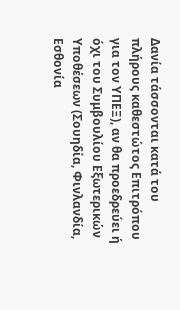Δανία τάσσονται κατά του πλήρους καθεστώτος Επιτρόπου για τον ΥΠΕΞ), αν θα προεδρεύει ή όχι του Συμβουλίου Εξωτερικών Υποθέσεων (Σουηδία, Φινλανδία, Εσθονία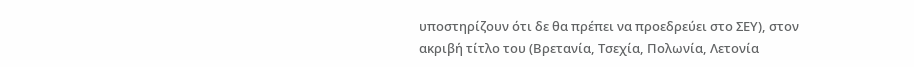υποστηρίζουν ότι δε θα πρέπει να προεδρεύει στο ΣΕΥ), στον ακριβή τίτλο του (Βρετανία, Τσεχία, Πολωνία, Λετονία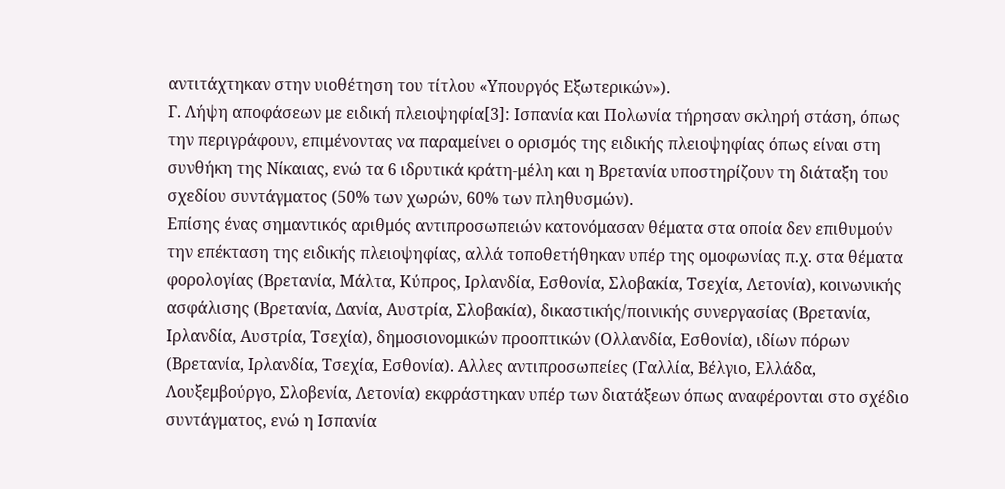αντιτάχτηκαν στην υιοθέτηση του τίτλου «Υπουργός Εξωτερικών»).
Γ. Λήψη αποφάσεων με ειδική πλειοψηφία[3]: Ισπανία και Πολωνία τήρησαν σκληρή στάση, όπως την περιγράφουν, επιμένοντας να παραμείνει ο ορισμός της ειδικής πλειοψηφίας όπως είναι στη συνθήκη της Νίκαιας, ενώ τα 6 ιδρυτικά κράτη-μέλη και η Βρετανία υποστηρίζουν τη διάταξη του σχεδίου συντάγματος (50% των χωρών, 60% των πληθυσμών).
Επίσης ένας σημαντικός αριθμός αντιπροσωπειών κατονόμασαν θέματα στα οποία δεν επιθυμούν την επέκταση της ειδικής πλειοψηφίας, αλλά τοποθετήθηκαν υπέρ της ομοφωνίας π.χ. στα θέματα φορολογίας (Βρετανία, Μάλτα, Κύπρος, Ιρλανδία, Εσθονία, Σλοβακία, Τσεχία, Λετονία), κοινωνικής ασφάλισης (Βρετανία, Δανία, Αυστρία, Σλοβακία), δικαστικής/ποινικής συνεργασίας (Βρετανία, Ιρλανδία, Αυστρία, Τσεχία), δημοσιονομικών προοπτικών (Ολλανδία, Εσθονία), ιδίων πόρων (Βρετανία, Ιρλανδία, Τσεχία, Εσθονία). Αλλες αντιπροσωπείες (Γαλλία, Βέλγιο, Ελλάδα, Λουξεμβούργο, Σλοβενία, Λετονία) εκφράστηκαν υπέρ των διατάξεων όπως αναφέρονται στο σχέδιο συντάγματος, ενώ η Ισπανία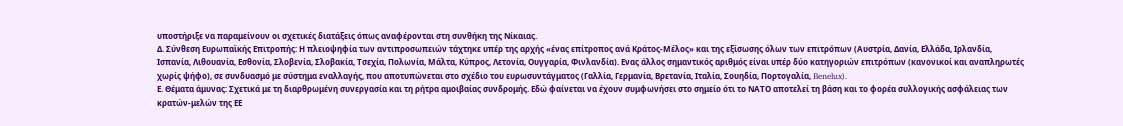υποστήριξε να παραμείνουν οι σχετικές διατάξεις όπως αναφέρονται στη συνθήκη της Νίκαιας.
Δ. Σύνθεση Ευρωπαϊκής Επιτροπής: Η πλειοψηφία των αντιπροσωπειών τάχτηκε υπέρ της αρχής «ένας επίτροπος ανά Κράτος-Μέλος» και της εξίσωσης όλων των επιτρόπων (Αυστρία, Δανία, Ελλάδα, Ιρλανδία, Ισπανία, Λιθουανία, Εσθονία, Σλοβενία, Σλοβακία, Τσεχία, Πολωνία, Μάλτα, Κύπρος, Λετονία, Ουγγαρία, Φινλανδία). Ενας άλλος σημαντικός αριθμός είναι υπέρ δύο κατηγοριών επιτρόπων (κανονικοί και αναπληρωτές χωρίς ψήφο), σε συνδυασμό με σύστημα εναλλαγής, που αποτυπώνεται στο σχέδιο του ευρωσυντάγματος (Γαλλία, Γερμανία, Βρετανία, Ιταλία, Σουηδία, Πορτογαλία, Benelux).
Ε. Θέματα άμυνας: Σχετικά με τη διαρθρωμένη συνεργασία και τη ρήτρα αμοιβαίας συνδρομής. Εδώ φαίνεται να έχουν συμφωνήσει στο σημείο ότι το ΝΑΤΟ αποτελεί τη βάση και το φορέα συλλογικής ασφάλειας των κρατών-μελών της ΕΕ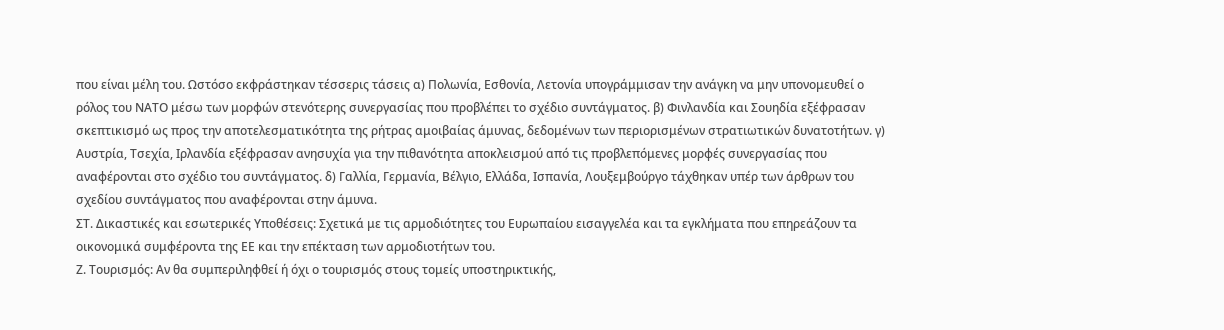που είναι μέλη του. Ωστόσο εκφράστηκαν τέσσερις τάσεις α) Πολωνία, Εσθονία, Λετονία υπογράμμισαν την ανάγκη να μην υπονομευθεί ο ρόλος του ΝΑΤΟ μέσω των μορφών στενότερης συνεργασίας που προβλέπει το σχέδιο συντάγματος. β) Φινλανδία και Σουηδία εξέφρασαν σκεπτικισμό ως προς την αποτελεσματικότητα της ρήτρας αμοιβαίας άμυνας, δεδομένων των περιορισμένων στρατιωτικών δυνατοτήτων. γ) Αυστρία, Τσεχία, Ιρλανδία εξέφρασαν ανησυχία για την πιθανότητα αποκλεισμού από τις προβλεπόμενες μορφές συνεργασίας που αναφέρονται στο σχέδιο του συντάγματος. δ) Γαλλία, Γερμανία, Βέλγιο, Ελλάδα, Ισπανία, Λουξεμβούργο τάχθηκαν υπέρ των άρθρων του σχεδίου συντάγματος που αναφέρονται στην άμυνα.
ΣΤ. Δικαστικές και εσωτερικές Υποθέσεις: Σχετικά με τις αρμοδιότητες του Ευρωπαίου εισαγγελέα και τα εγκλήματα που επηρεάζουν τα οικονομικά συμφέροντα της ΕΕ και την επέκταση των αρμοδιοτήτων του.
Ζ. Τουρισμός: Αν θα συμπεριληφθεί ή όχι ο τουρισμός στους τομείς υποστηρικτικής,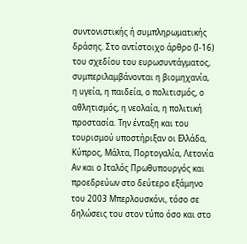συντονιστικής ή συμπληρωματικής δράσης. Στο αντίστοιχο άρθρο (Ι-16) του σχεδίου του ευρωσυντάγματος, συμπεριλαμβάνονται η βιομηχανία, η υγεία, η παιδεία, ο πολιτισμός, ο αθλητισμός, η νεολαία, η πολιτική προστασία. Την ένταξη και του τουρισμού υποστήριξαν οι Ελλάδα, Κύπρος, Μάλτα, Πορτογαλία, Λετονία
Αν και ο Ιταλός Πρωθυπουργός και προεδρεύων στο δεύτερο εξάμηνο του 2003 Μπερλουσκόνι, τόσο σε δηλώσεις του στον τύπο όσο και στο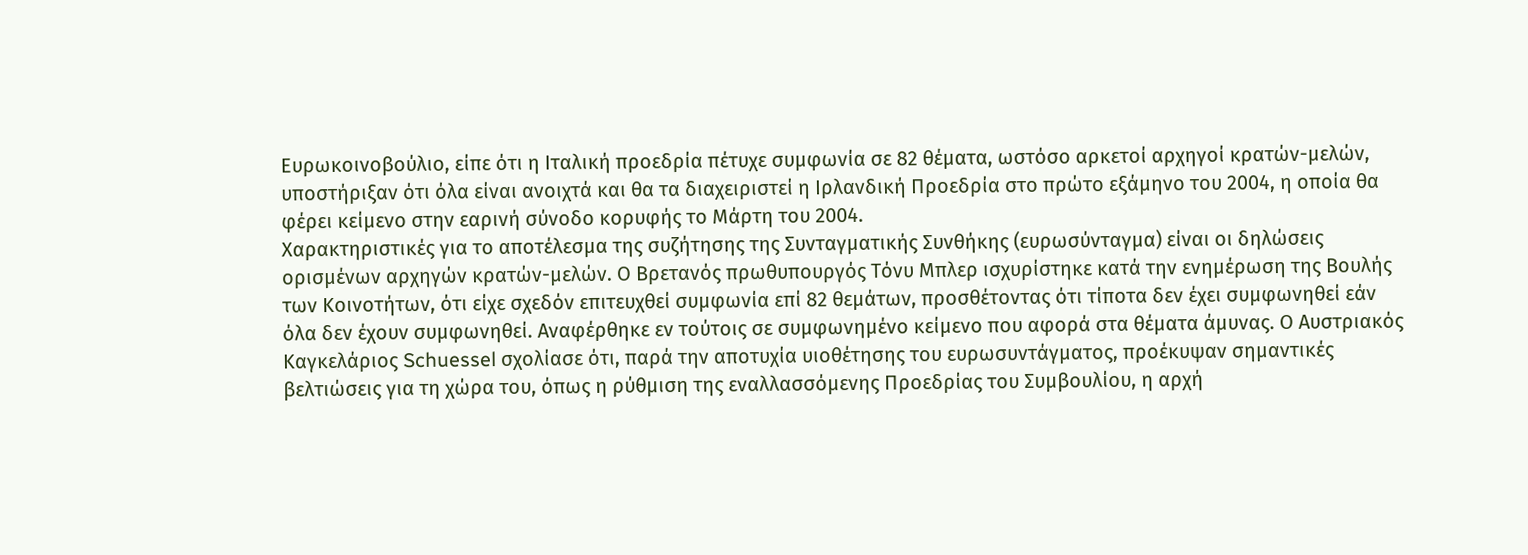Ευρωκοινοβούλιο, είπε ότι η Ιταλική προεδρία πέτυχε συμφωνία σε 82 θέματα, ωστόσο αρκετοί αρχηγοί κρατών-μελών, υποστήριξαν ότι όλα είναι ανοιχτά και θα τα διαχειριστεί η Ιρλανδική Προεδρία στο πρώτο εξάμηνο του 2004, η οποία θα φέρει κείμενο στην εαρινή σύνοδο κορυφής το Μάρτη του 2004.
Χαρακτηριστικές για το αποτέλεσμα της συζήτησης της Συνταγματικής Συνθήκης (ευρωσύνταγμα) είναι οι δηλώσεις ορισμένων αρχηγών κρατών-μελών. Ο Βρετανός πρωθυπουργός Τόνυ Μπλερ ισχυρίστηκε κατά την ενημέρωση της Βουλής των Κοινοτήτων, ότι είχε σχεδόν επιτευχθεί συμφωνία επί 82 θεμάτων, προσθέτοντας ότι τίποτα δεν έχει συμφωνηθεί εάν όλα δεν έχουν συμφωνηθεί. Αναφέρθηκε εν τούτοις σε συμφωνημένο κείμενο που αφορά στα θέματα άμυνας. Ο Αυστριακός Καγκελάριος Schuessel σχολίασε ότι, παρά την αποτυχία υιοθέτησης του ευρωσυντάγματος, προέκυψαν σημαντικές βελτιώσεις για τη χώρα του, όπως η ρύθμιση της εναλλασσόμενης Προεδρίας του Συμβουλίου, η αρχή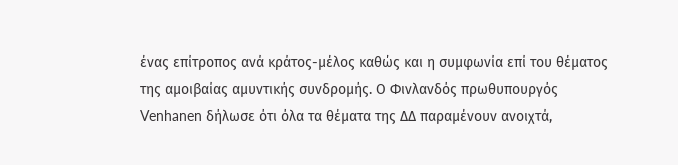ένας επίτροπος ανά κράτος-μέλος καθώς και η συμφωνία επί του θέματος της αμοιβαίας αμυντικής συνδρομής. Ο Φινλανδός πρωθυπουργός Venhanen δήλωσε ότι όλα τα θέματα της ΔΔ παραμένουν ανοιχτά,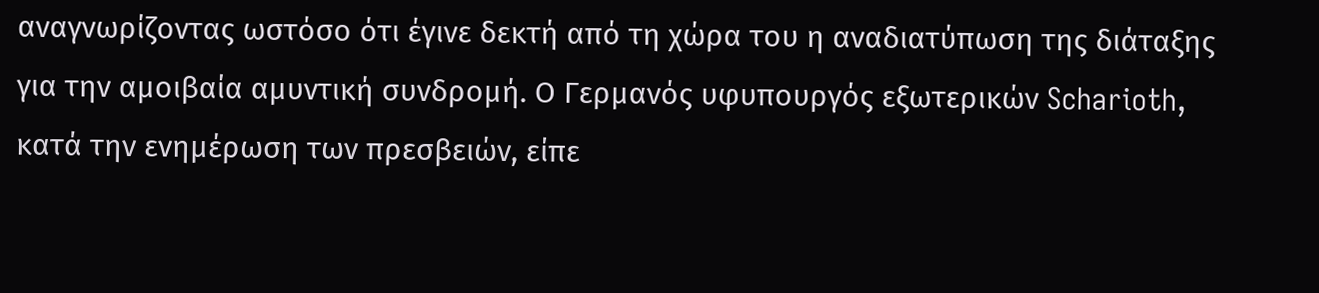αναγνωρίζοντας ωστόσο ότι έγινε δεκτή από τη χώρα του η αναδιατύπωση της διάταξης για την αμοιβαία αμυντική συνδρομή. Ο Γερμανός υφυπουργός εξωτερικών Scharioth, κατά την ενημέρωση των πρεσβειών, είπε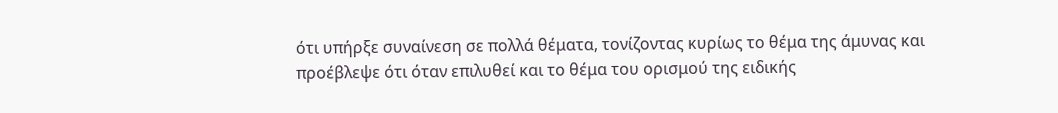ότι υπήρξε συναίνεση σε πολλά θέματα, τονίζοντας κυρίως το θέμα της άμυνας και προέβλεψε ότι όταν επιλυθεί και το θέμα του ορισμού της ειδικής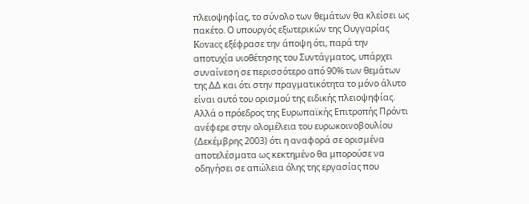πλειοψηφίας, το σύνολο των θεμάτων θα κλείσει ως πακέτο. Ο υπουργός εξωτερικών της Ουγγαρίας Kovacς εξέφρασε την άποψη ότι, παρά την αποτυχία υιοθέτησης του Συντάγματος, υπάρχει συναίνεση σε περισσότερο από 90% των θεμάτων της ΔΔ και ότι στην πραγματικότητα το μόνο άλυτο είναι αυτό του ορισμού της ειδικής πλειοψηφίας. Αλλά ο πρόεδρος της Ευρωπαϊκής Επιτροπής Πρόντι ανέφερε στην ολομέλεια του ευρωκοινοβουλίου (Δεκέμβρης 2003) ότι η αναφορά σε ορισμένα αποτελέσματα ως κεκτημένο θα μπορούσε να οδηγήσει σε απώλεια όλης της εργασίας που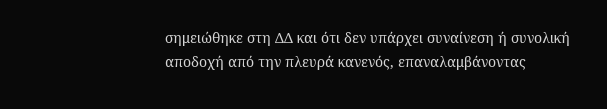σημειώθηκε στη ΔΔ και ότι δεν υπάρχει συναίνεση ή συνολική αποδοχή από την πλευρά κανενός, επαναλαμβάνοντας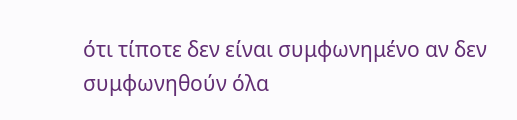ότι τίποτε δεν είναι συμφωνημένο αν δεν συμφωνηθούν όλα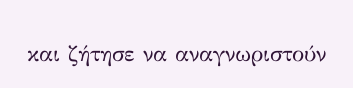και ζήτησε να αναγνωριστούν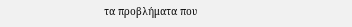τα προβλήματα που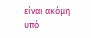είναι ακόμη υπό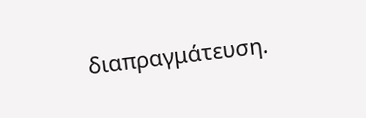διαπραγμάτευση.